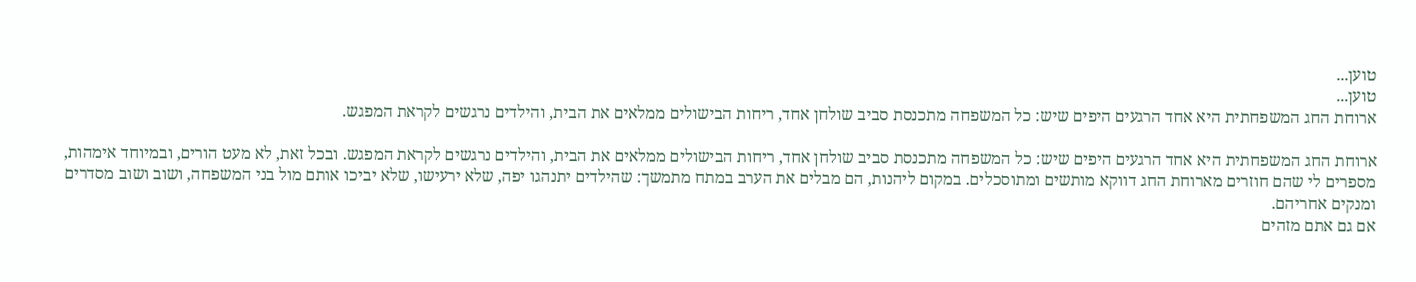טוען...
טוען...
ארוחת החג המשפחתית היא אחד הרגעים היפים שיש: כל המשפחה מתכנסת סביב שולחן אחד, ריחות הבישולים ממלאים את הבית, והילדים נרגשים לקראת המפגש.

ארוחת החג המשפחתית היא אחד הרגעים היפים שיש: כל המשפחה מתכנסת סביב שולחן אחד, ריחות הבישולים ממלאים את הבית, והילדים נרגשים לקראת המפגש. ובכל זאת, לא מעט הורים, ובמיוחד אימהות, מספרים לי שהם חוזרים מארוחת החג דווקא מותשים ומתוסכלים. במקום ליהנות, הם מבלים את הערב במתח מתמשך: שהילדים יתנהגו יפה, שלא ירעישו, שלא יביכו אותם מול בני המשפחה, ושוב ושוב מסדרים ומנקים אחריהם.
אם גם אתם מזהים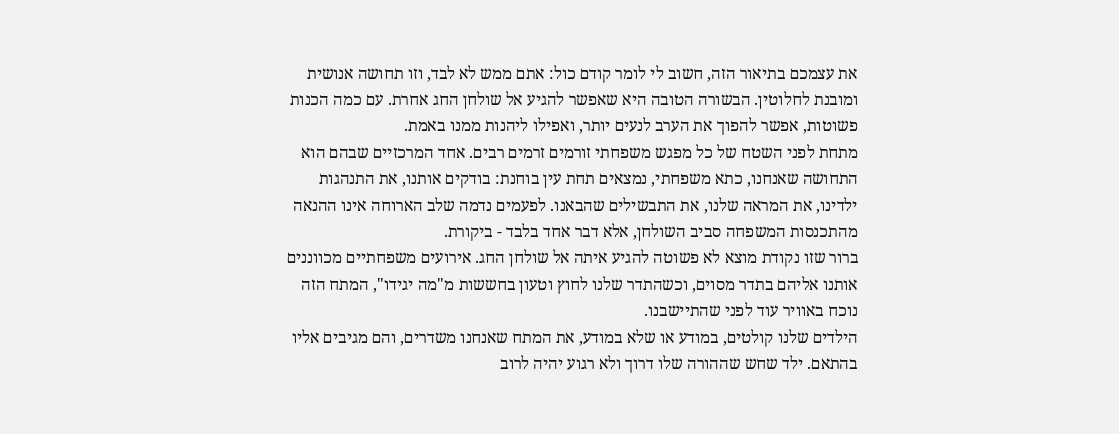את עצמכם בתיאור הזה, חשוב לי לומר קודם כול: אתם ממש לא לבד, וזו תחושה אנושית ומובנת לחלוטין. הבשורה הטובה היא שאפשר להגיע אל שולחן החג אחרת. עם כמה הכנות פשוטות, אפשר להפוך את הערב לנעים יותר, ואפילו ליהנות ממנו באמת.
מתחת לפני השטח של כל מפגש משפחתי זורמים זרמים רבים. אחד המרכזיים שבהם הוא התחושה שאנחנו, כתא משפחתי, נמצאים תחת עין בוחנת: בודקים אותנו, את התנהגות ילדינו, את המראה שלנו, את התבשילים שהבאנו. לפעמים נדמה שלב הארוחה אינו ההנאה מהתכנסות המשפחה סביב השולחן, אלא דבר אחד בלבד - ביקורת.
ברור שזו נקודת מוצא לא פשוטה להגיע איתה אל שולחן החג. אירועים משפחתיים מכווננים אותנו אליהם בתדר מסוים, וכשהתדר שלנו לחוץ וטעון בחששות מ"מה יגידו", המתח הזה נוכח באוויר עוד לפני שהתיישבנו.
הילדים שלנו קולטים, במודע או שלא במודע, את המתח שאנחנו משדרים, והם מגיבים אליו בהתאם. ילד שחש שההורה שלו דרוך ולא רגוע יהיה לרוב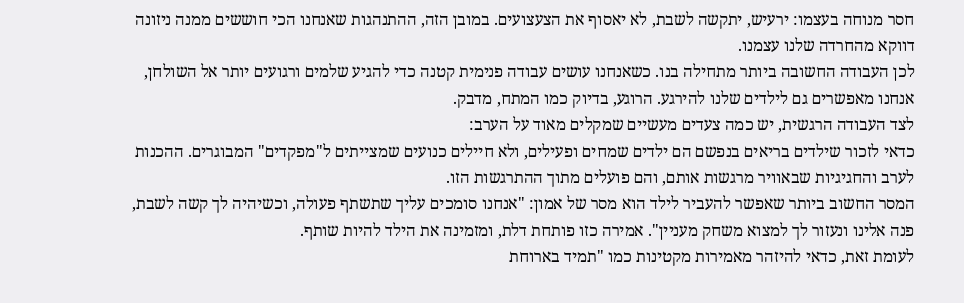חסר מנוחה בעצמו: ירעיש, יתקשה לשבת, לא יאסוף את הצעצועים. במובן הזה, ההתנהגות שאנחנו הכי חוששים ממנה ניזונה דווקא מהחרדה שלנו עצמנו.
לכן העבודה החשובה ביותר מתחילה בנו. כשאנחנו עושים עבודה פנימית קטנה כדי להגיע שלמים ורגועים יותר אל השולחן, אנחנו מאפשרים גם לילדים שלנו להירגע. הרוגע, בדיוק כמו המתח, מדבק.
לצד העבודה הרגשית, יש כמה צעדים מעשיים שמקלים מאוד על הערב:
כדאי לזכור שילדים בריאים בנפשם הם ילדים שמחים ופעילים, ולא חיילים כנועים שמצייתים ל"מפקדים" המבוגרים. ההכנות לערב והחגיגיות שבאוויר מרגשות אותם, והם פועלים מתוך ההתרגשות הזו.
המסר החשוב ביותר שאפשר להעביר לילד הוא מסר של אמון: "אנחנו סומכים עליך שתשתף פעולה, וכשיהיה לך קשה לשבת, פנה אלינו ונעזור לך למצוא משחק מעניין". אמירה כזו פותחת דלת, ומזמינה את הילד להיות שותף.
לעומת זאת, כדאי להיזהר מאמירות מקטינות כמו "תמיד בארוחת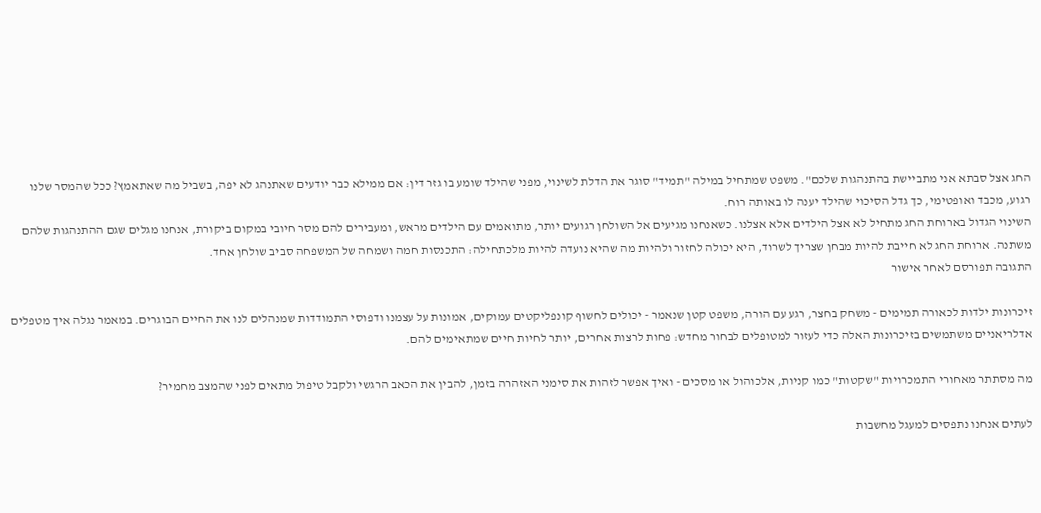החג אצל סבתא אני מתביישת בהתנהגות שלכם". משפט שמתחיל במילה "תמיד" סוגר את הדלת לשינוי, מפני שהילד שומע בו גזר דין: אם ממילא כבר יודעים שאתנהג לא יפה, בשביל מה שאתאמץ? ככל שהמסר שלנו רגוע, מכבד ואופטימי, כך גדל הסיכוי שהילד יענה לו באותה רוח.
השינוי הגדול בארוחת החג מתחיל לא אצל הילדים אלא אצלנו. כשאנחנו מגיעים אל השולחן רגועים יותר, מתואמים עם הילדים מראש, ומעבירים להם מסר חיובי במקום ביקורת, אנחנו מגלים שגם ההתנהגות שלהם משתנה. ארוחת החג לא חייבת להיות מבחן שצריך לשרוד, היא יכולה לחזור ולהיות מה שהיא נועדה להיות מלכתחילה: התכנסות חמה ושמחה של המשפחה סביב שולחן אחד.
התגובה תפורסם לאחר אישור

זיכרונות ילדות לכאורה תמימים - משחק בחצר, רגע עם הורה, משפט קטן שנאמר - יכולים לחשוף קונפליקטים עמוקים, אמונות על עצמנו ודפוסי התמודדות שמנהלים לנו את החיים הבוגרים. במאמר נגלה איך מטפלים אדלריאניים משתמשים בזיכרונות האלה כדי לעזור למטופלים לבחור מחדש: פחות לרצות אחרים, יותר לחיות חיים שמתאימים להם.

מה מסתתר מאחורי התמכרויות "שקטות" כמו קניות, אלכוהול או מסכים - ואיך אפשר לזהות את סימני האזהרה בזמן, להבין את הכאב הרגשי ולקבל טיפול מתאים לפני שהמצב מחמיר?

לעתים אנחנו נתפסים למעגל מחשבות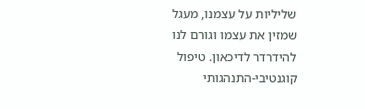שליליות על עצמנו, מעגל שמזין את עצמו וגורם לנו להידרדר לדיכאון. טיפול קוגנטיבי-התנהגותי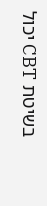בשיטת CBT יכול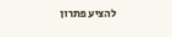להציע פתרון